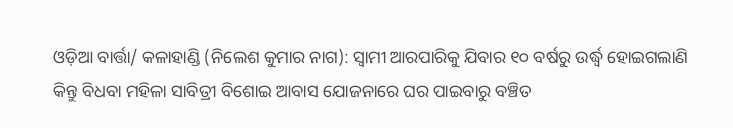ଓଡ଼ିଆ ବାର୍ତ୍ତା/ କଳାହାଣ୍ଡି (ନିଲେଶ କୁମାର ନାଗ): ସ୍ବାମୀ ଆରପାରିକୁ ଯିବାର ୧୦ ବର୍ଷରୁ ଉର୍ଦ୍ଧ୍ବ ହୋଇଗଲାଣି କିନ୍ତୁ ବିଧବା ମହିଳା ସାବିତ୍ରୀ ବିଶୋଇ ଆବାସ ଯୋଜନାରେ ଘର ପାଇବାରୁ ବଞ୍ଚିତ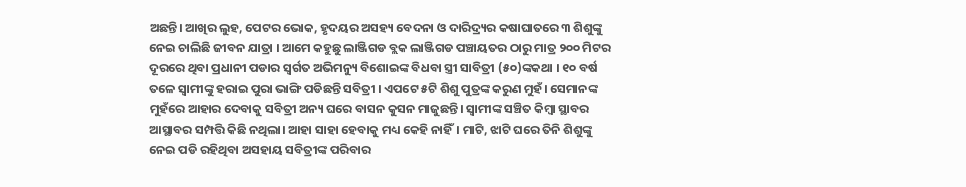ଅଛନ୍ତି। ଆଖିର ଲୁହ, ପେଟର ଭୋକ, ହୃଦୟର ଅସହ୍ୟ ବେଦନା ଓ ଦାରିଦ୍ର୍ୟର କଷାଘାତରେ ୩ ଶିଶୁଙ୍କୁ ନେଇ ଚାଲିଛି ଜୀବନ ଯାତ୍ରା । ଆମେ କହୁଛୁ ଲାଞ୍ଜିଗଡ ବ୍ଲକ ଲାଞ୍ଜିଗଡ ପଞ୍ଚାୟତର ଠାରୁ ମାତ୍ର ୨୦୦ ମିଟର ଦୂରରେ ଥିବା ପ୍ରଧାନୀ ପଡାର ସ୍ବର୍ଗତ ଅଭିମନ୍ୟୁ ବିଶୋଇଙ୍କ ବିଧବା ସ୍ତ୍ରୀ ସାବିତ୍ରୀ (୫୦)ଙ୍କକଥା । ୧୦ ବର୍ଷ ତଳେ ସ୍ବାମୀଙ୍କୁ ହରାଇ ପୁରା ଭାଙ୍ଗି ପଡିଛନ୍ତି ସବିତ୍ରୀ । ଏପଟେ ୫ଟି ଶିଶୁ ପୁତ୍ରଙ୍କ କରୁଣ ମୁହଁ। ସେମାନଙ୍କ ମୁହଁରେ ଆହାର ଦେବାକୁ ସବିତ୍ରୀ ଅନ୍ୟ ଘରେ ବାସନ କୁସନ ମାଜୁଛନ୍ତି। ସ୍ବାମୀଙ୍କ ସଞ୍ଚିତ କିମ୍ବା ସ୍ଥାବର ଆସ୍ଥାବର ସମ୍ପତ୍ତି କିଛି ନଥିଲା। ଆହା ସାହା ହେବାକୁ ମଧ୍ୟ କେହି ନାହିଁ। ମାଟି, ଝାଟି ଘରେ ତିନି ଶିଶୁଙ୍କୁ ନେଇ ପଡି ରହିଥିବା ଅସହାୟ ସବିତ୍ରୀଙ୍କ ପରିବାର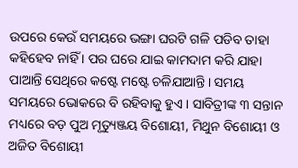ଉପରେ କେଉଁ ସମୟରେ ଭଙ୍ଗା ଘରଟି ଗଳି ପଡିବ ତାହା କହିହେବ ନାହିଁ । ପର ଘରେ ଯାଇ କାମଦାମ କରି ଯାହା ପାଆନ୍ତି ସେଥିରେ କଷ୍ଟେ ମଷ୍ଟେ ଚଳିଯାଆନ୍ତି। ସମୟ ସମୟରେ ଭୋକରେ ବି ରହିବାକୁ ହୁଏ। ସାବିତ୍ରୀଙ୍କ ୩ ସନ୍ତାନ ମଧ୍ୟରେ ବଡ଼ ପୁଅ ମୃତ୍ୟୁଞ୍ଜୟ ବିଶୋୟୀ, ମିଥୁନ ବିଶୋୟୀ ଓ ଅଜିତ ବିଶୋୟୀ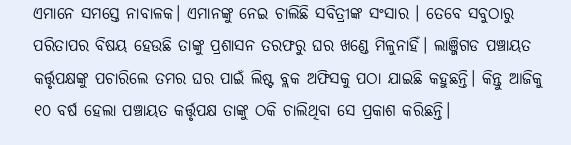ଏମାନେ ସମସ୍ତେ ନାବାଳକ। ଏମାନଙ୍କୁ ନେଇ ଚାଲିଛି ସବିତ୍ରୀଙ୍କ ସଂସାର । ତେବେ ସବୁଠାରୁ ପରିତାପର ବିଷୟ ହେଉଛି ତାଙ୍କୁ ପ୍ରଶାସନ ତରଫରୁ ଘର ଖଣ୍ଡେ ମିଳୁନାହିଁ। ଲାଞ୍ଜିଗଡ ପଞ୍ଚାୟତ କର୍ତ୍ତୃପକ୍ଷଙ୍କୁ ପଚାରିଲେ ତମର ଘର ପାଇଁ ଲିଷ୍ଟ ବ୍ଲକ ଅଫିସକୁ ପଠା ଯାଇଛି କହୁଛନ୍ତି। କିନ୍ତୁ ଆଜିକୁ ୧୦ ବର୍ଷ ହେଲା ପଞ୍ଚାୟତ କର୍ତ୍ତୃପକ୍ଷ ତାଙ୍କୁ ଠକି ଚାଲିଥିବା ସେ ପ୍ରକାଶ କରିଛନ୍ତି।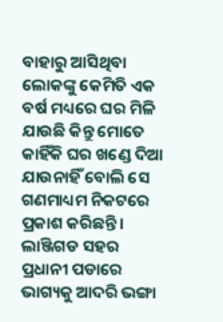ବାହାରୁ ଆସିଥିବା ଲୋକଙ୍କୁ କେମିତି ଏକ ବର୍ଷ ମଧ୍ୟରେ ଘର ମିଳି ଯାଉଛି କିନ୍ତୁ ମୋତେ କାହିଁକି ଘର ଖଣ୍ଡେ ଦିଆ ଯାଉନାହିଁ ବୋଲି ସେ ଗଣମାଧ୍ୟମ ନିକଟରେ ପ୍ରକାଶ କରିଛନ୍ତି। ଲାଞ୍ଜିଗଡ ସହର ପ୍ରଧାନୀ ପଡାରେ ଭାଗ୍ୟକୁ ଆଦରି ଭଙ୍ଗା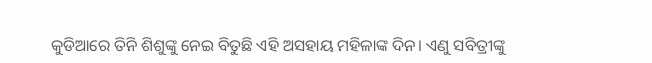କୁଡିଆରେ ତିନି ଶିଶୁଙ୍କୁ ନେଇ ବିତୁଛି ଏହି ଅସହାୟ ମହିଳାଙ୍କ ଦିନ। ଏଣୁ ସବିତ୍ରୀଙ୍କୁ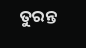ତୁରନ୍ତ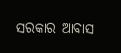ସରକାର ଆବାସ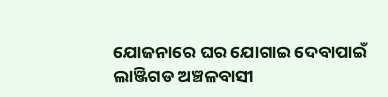ଯୋଜନାରେ ଘର ଯୋଗାଇ ଦେବାପାଇଁ ଲାଞ୍ଜିଗଡ ଅଞ୍ଚଳବାସୀ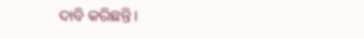ଦାବି କରିଛନ୍ତି।